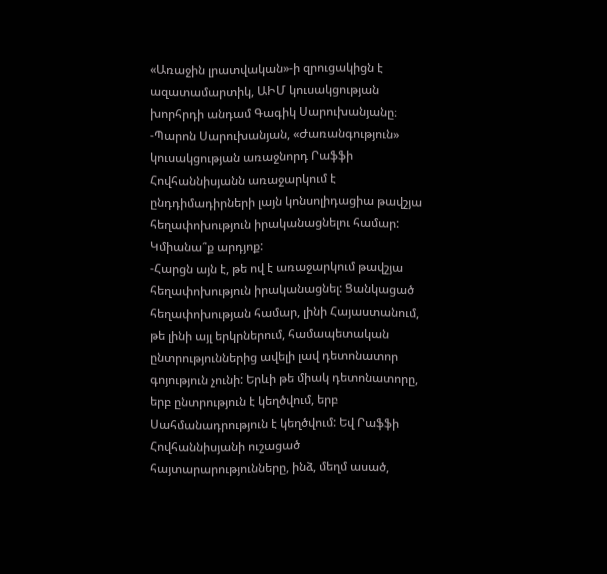«Առաջին լրատվական»-ի զրուցակիցն է ազատամարտիկ, ԱԻՄ կուսակցության խորհրդի անդամ Գագիկ Սարուխանյանը։
-Պարոն Սարուխանյան, «Ժառանգություն» կուսակցության առաջնորդ Րաֆֆի Հովհաննիսյանն առաջարկում է ընդդիմադիրների լայն կոնսոլիդացիա թավշյա հեղափոխություն իրականացնելու համար: Կմիանա՞ք արդյոք:
-Հարցն այն է, թե ով է առաջարկում թավշյա հեղափոխություն իրականացնել: Ցանկացած հեղափոխության համար, լինի Հայաստանում, թե լինի այլ երկրներում, համապետական ընտրություններից ավելի լավ դետոնատոր գոյություն չունի: Երևի թե միակ դետոնատորը, երբ ընտրություն է կեղծվում, երբ Սահմանադրություն է կեղծվում: Եվ Րաֆֆի Հովհաննիսյանի ուշացած հայտարարությունները, ինձ, մեղմ ասած,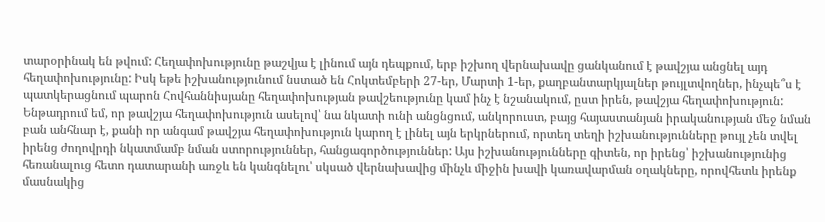տարօրինակ են թվում: Հեղափոխությունը թաշվյա է լինում այն դեպքում, երբ իշխող վերնախավը ցանկանում է թավշյա անցնել այդ հեղափոխությունը: Իսկ եթե իշխանությունում նստած են Հոկտեմբերի 27-եր, Մարտի 1-եր, քաղբանտարկյալներ թույլտվողներ, ինչպե՞ս է պատկերացնում պարոն Հովհաննիսյանը հեղափոխության թավշեությունը կամ ինչ է նշանակում, ըստ իրեն, թավշյա հեղափոխություն: Ենթադրում եմ, որ թավշյա հեղափոխություն ասելով՝ նա նկատի ունի անցնցում, անկորուստ, բայց հայաստանյան իրականության մեջ նման բան անհնար է, քանի որ անգամ թավշյա հեղափոխություն կարող է լինել այն երկրներում, որտեղ տեղի իշխանությունները թույլ չեն տվել իրենց ժողովրդի նկատմամբ նման ստորություններ, հանցագործություններ: Այս իշխանությունները գիտեն, որ իրենց՝ իշխանությունից հեռանալուց հետո դատարանի առջև են կանգնելու՝ սկսած վերնախավից մինչև միջին խավի կառավարման օղակները, որովհետև իրենք մասնակից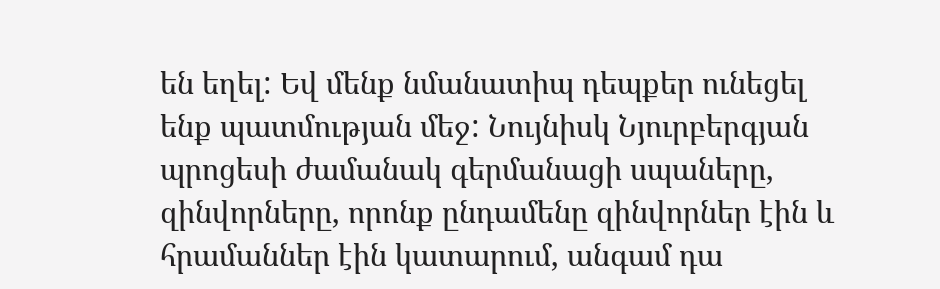են եղել: Եվ մենք նմանատիպ դեպքեր ունեցել ենք պատմության մեջ: Նույնիսկ Նյուրբերգյան պրոցեսի ժամանակ գերմանացի սպաները, զինվորները, որոնք ընդամենը զինվորներ էին և հրամաններ էին կատարում, անգամ դա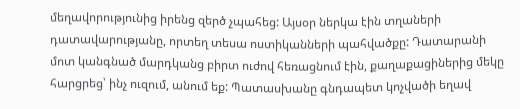մեղավորությունից իրենց զերծ չպահեց: Այսօր ներկա էին տղաների դատավարությանը, որտեղ տեսա ոստիկանների պահվածքը: Դատարանի մոտ կանգնած մարդկանց բիրտ ուժով հեռացնում էին, քաղաքացիներից մեկը հարցրեց՝ ինչ ուզում, անում եք: Պատասխանը գնդապետ կոչվածի եղավ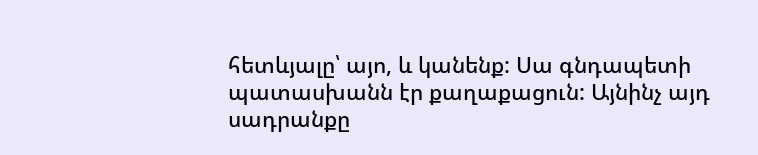հետևյալը՝ այո, և կանենք: Սա գնդապետի պատասխանն էր քաղաքացուն: Այնինչ այդ սադրանքը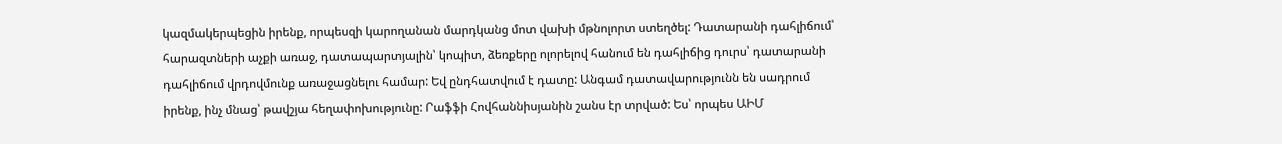կազմակերպեցին իրենք, որպեսզի կարողանան մարդկանց մոտ վախի մթնոլորտ ստեղծել: Դատարանի դահլիճում՝ հարազտների աչքի առաջ, դատապարտյալին՝ կոպիտ, ձեռքերը ոլորելով հանում են դահլիճից դուրս՝ դատարանի դահլիճում վրդովմունք առաջացնելու համար: Եվ ընդհատվում է դատը: Անգամ դատավարությունն են սադրում իրենք, ինչ մնաց՝ թավշյա հեղափոխությունը: Րաֆֆի Հովհաննիսյանին շանս էր տրված: Ես՝ որպես ԱԻՄ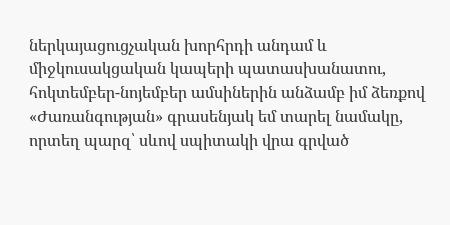ներկայացուցչական խորհրդի անդամ և միջկուսակցական կապերի պատասխանատու, հոկտեմբեր-նոյեմբեր ամսիներին անձամբ իմ ձեռքով «Ժառանգության» գրասենյակ եմ տարել նամակը, որտեղ պարզ՝ սևով սպիտակի վրա գրված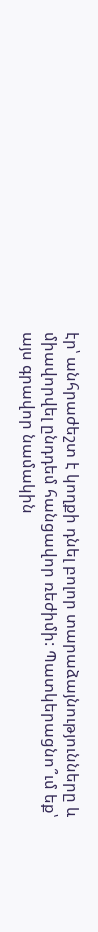էր՝ անհրաժեշտ է կողքի դնել բոլոր տարաձայնությունները և միավորվել ընդդեմ հանցավոր ռեժիմի: Պատկերացնո՞ւմ եք՝ այս գրավոր նամակին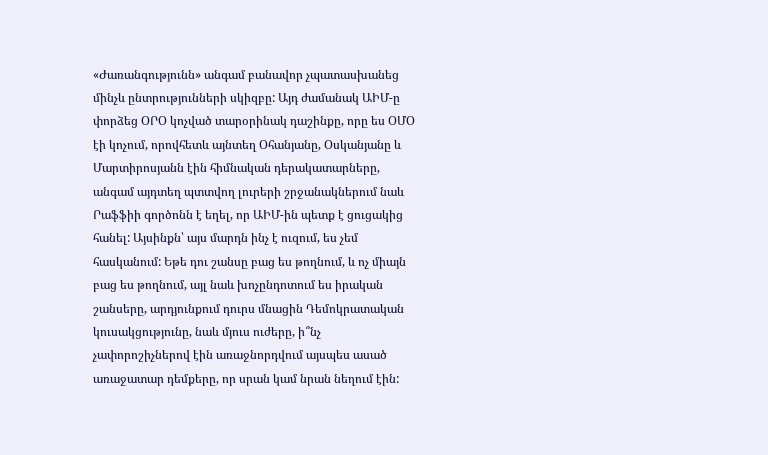«Ժառանգությունն» անգամ բանավոր չպատասխանեց մինչև ընտրությունների սկիզբը: Այդ ժամանակ ԱԻՄ-ը փորձեց ՕՐՕ կոչված տարօրինակ դաշինքը, որը ես ՕՄՕ էի կոչում, որովհետև այնտեղ Օհանյանը, Օսկանյանը և Մարտիրոսյանն էին հիմնական դերակատարները, անգամ այդտեղ պտտվող լուրերի շրջանակներում նաև Րաֆֆիի գործոնն է եղել, որ ԱԻՄ-ին պետք է ցուցակից հանել: Այսինքն՝ այս մարդն ինչ է ուզում, ես չեմ հասկանում: Եթե դու շանսը բաց ես թողնում, և ոչ միայն բաց ես թողնում, այլ նաև խոչընդոտում ես իրական շանսերը, արդյունքում դուրս մնացին Դեմոկրատական կուսակցությունը, նաև մյուս ուժերը, ի՞նչ չափորոշիչներով էին առաջնորդվում այսպես ասած առաջատար դեմքերը, որ սրան կամ նրան նեղում էին: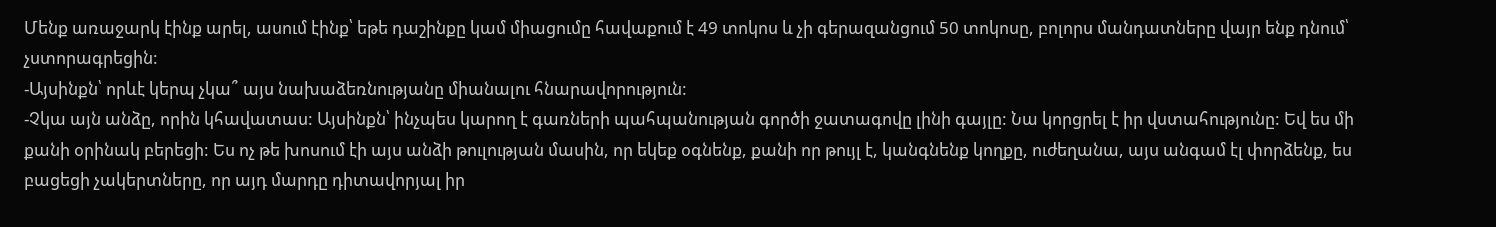Մենք առաջարկ էինք արել, ասում էինք՝ եթե դաշինքը կամ միացումը հավաքում է 49 տոկոս և չի գերազանցում 50 տոկոսը, բոլորս մանդատները վայր ենք դնում՝ չստորագրեցին:
-Այսինքն՝ որևէ կերպ չկա՞ այս նախաձեռնությանը միանալու հնարավորություն:
-Չկա այն անձը, որին կհավատաս: Այսինքն՝ ինչպես կարող է գառների պահպանության գործի ջատագովը լինի գայլը: Նա կորցրել է իր վստահությունը: Եվ ես մի քանի օրինակ բերեցի: Ես ոչ թե խոսում էի այս անձի թուլության մասին, որ եկեք օգնենք, քանի որ թույլ է, կանգնենք կողքը, ուժեղանա, այս անգամ էլ փորձենք, ես բացեցի չակերտները, որ այդ մարդը դիտավորյալ իր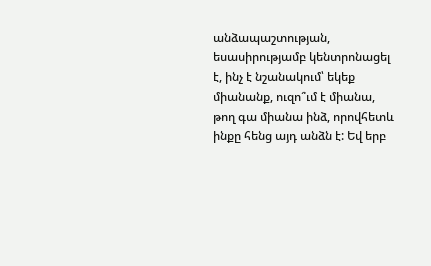անձապաշտության, եսասիրությամբ կենտրոնացել է, ինչ է նշանակում՝ եկեք միանանք, ուզո՞ւմ է միանա, թող գա միանա ինձ, որովհետև ինքը հենց այդ անձն է: Եվ երբ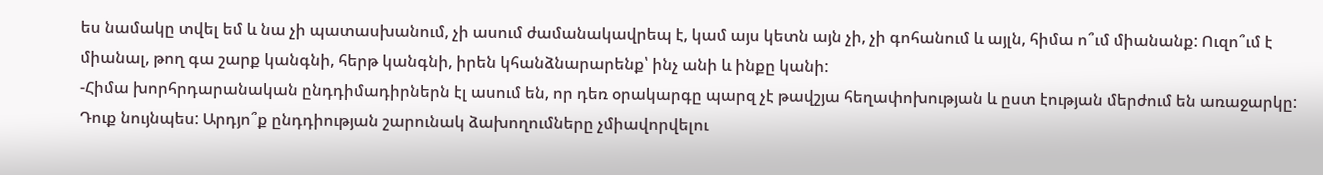ես նամակը տվել եմ և նա չի պատասխանում, չի ասում ժամանակավրեպ է, կամ այս կետն այն չի, չի գոհանում և այլն, հիմա ո՞ւմ միանանք: Ուզո՞ւմ է միանալ, թող գա շարք կանգնի, հերթ կանգնի, իրեն կհանձնարարենք՝ ինչ անի և ինքը կանի:
-Հիմա խորհրդարանական ընդդիմադիրներն էլ ասում են, որ դեռ օրակարգը պարզ չէ թավշյա հեղափոխության և ըստ էության մերժում են առաջարկը: Դուք նույնպես: Արդյո՞ք ընդդիության շարունակ ձախողումները չմիավորվելու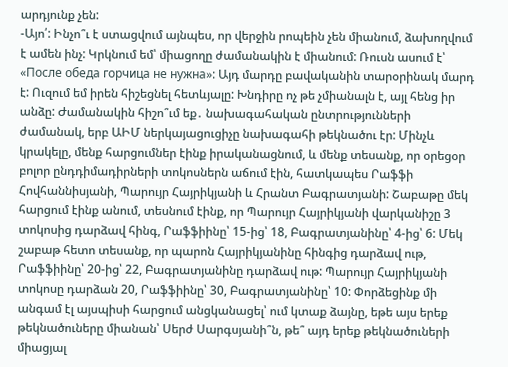արդյունք չեն:
-Այո՛: Ինչո՞ւ է ստացվում այնպես, որ վերջին րոպեին չեն միանում, ձախողվում է ամեն ինչ: Կրկնում եմ՝ միացողը ժամանակին է միանում: Ռուսն ասում է՝ «После обеда горчица не нужна»: Այդ մարդը բավականին տարօրինակ մարդ է: Ուզում եմ իրեն հիշեցնել հետևյալը: Խնդիրը ոչ թե չմիանալն է, այլ հենց իր անձը: Ժամանակին հիշո՞ւմ եք․ նախագահական ընտրությունների ժամանակ, երբ ԱԻՄ ներկայացուցիչը նախագահի թեկնածու էր: Մինչև կրակելը, մենք հարցումներ էինք իրականացնում, և մենք տեսանք, որ օրեցօր բոլոր ընդդիմադիրների տոկոսներն աճում էին, հատկապես Րաֆֆի Հովհաննիսյանի, Պարույր Հայրիկյանի և Հրանտ Բագրատյանի: Շաբաթը մեկ հարցում էինք անում, տեսնում էինք, որ Պարույր Հայրիկյանի վարկանիշը 3 տոկոսից դարձավ հինգ, Րաֆֆիինը՝ 15-ից՝ 18, Բագրատյանինը՝ 4-ից՝ 6: Մեկ շաբաթ հետո տեսանք, որ պարոն Հայրիկյանինը հինգից դարձավ ութ, Րաֆֆիինը՝ 20-ից՝ 22, Բագրատյանինը դարձավ ութ: Պարույր Հայրիկյանի տոկոսը դարձան 20, Րաֆֆիինը՝ 30, Բագրատյանինը՝ 10: Փորձեցինք մի անգամ էլ այսպիսի հարցում անցկանացել՝ ում կտաք ձայնը, եթե այս երեք թեկնածուները միանան՝ Սերժ Սարգսյանի՞ն, թե՞ այդ երեք թեկնածուների միացյալ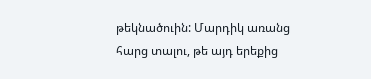թեկնածուին: Մարդիկ առանց հարց տալու, թե այդ երեքից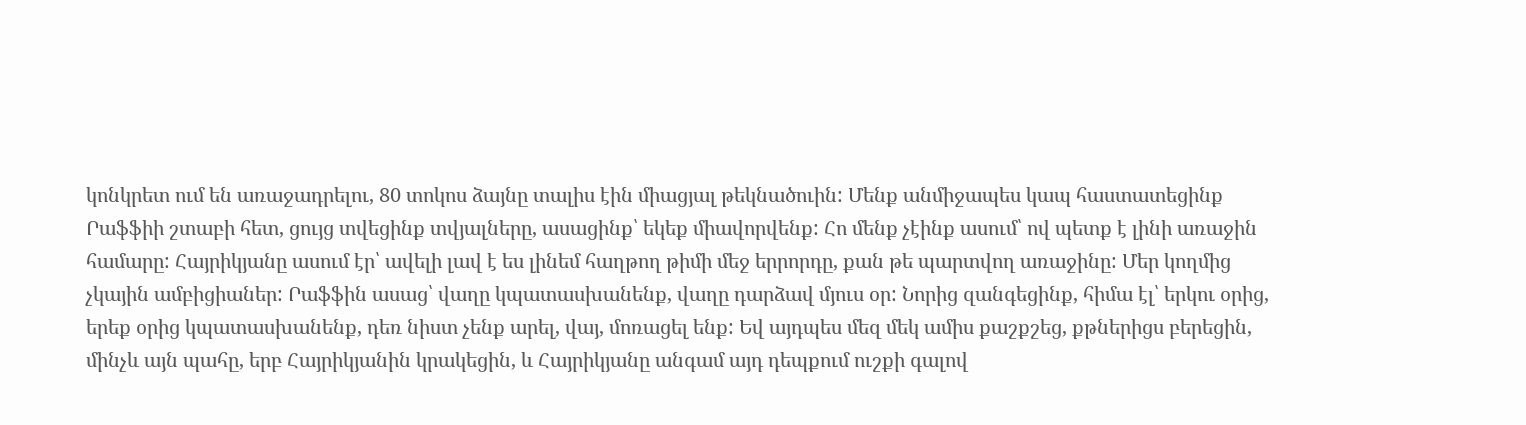կոնկրետ ում են առաջադրելու, 80 տոկոս ձայնը տալիս էին միացյալ թեկնածուին: Մենք անմիջապես կապ հաստատեցինք Րաֆֆիի շտաբի հետ, ցույց տվեցինք տվյալները, ասացինք՝ եկեք միավորվենք: Հո մենք չէինք ասում՝ ով պետք է լինի առաջին համարը: Հայրիկյանը ասում էր՝ ավելի լավ է ես լինեմ հաղթող թիմի մեջ երրորդը, քան թե պարտվող առաջինը: Մեր կողմից չկային ամբիցիաներ: Րաֆֆին ասաց՝ վաղը կպատասխանենք, վաղը դարձավ մյուս օր: Նորից զանգեցինք, հիմա էլ՝ երկու օրից, երեք օրից կպատասխանենք, դեռ նիստ չենք արել, վայ, մոռացել ենք: Եվ այդպես մեզ մեկ ամիս քաշքշեց, քթներիցս բերեցին, մինչև այն պահը, երբ Հայրիկյանին կրակեցին, և Հայրիկյանը անգամ այդ դեպքում ուշքի գալով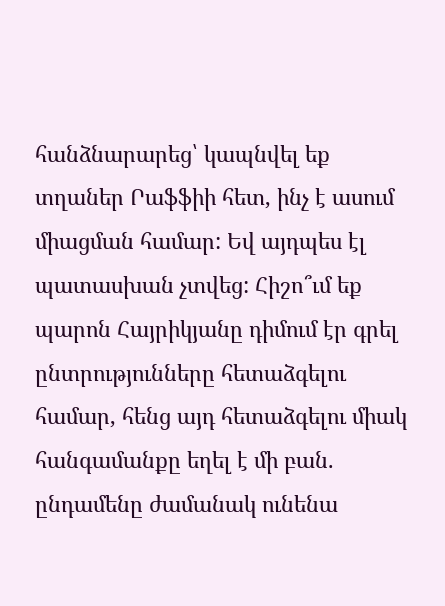հանձնարարեց՝ կապնվել եք տղաներ Րաֆֆիի հետ, ինչ է ասում միացման համար: Եվ այդպես էլ պատասխան չտվեց: Հիշո՞ւմ եք պարոն Հայրիկյանը դիմում էր գրել ընտրությունները հետաձգելու համար, հենց այդ հետաձգելու միակ հանգամանքը եղել է մի բան. ընդամենը ժամանակ ունենա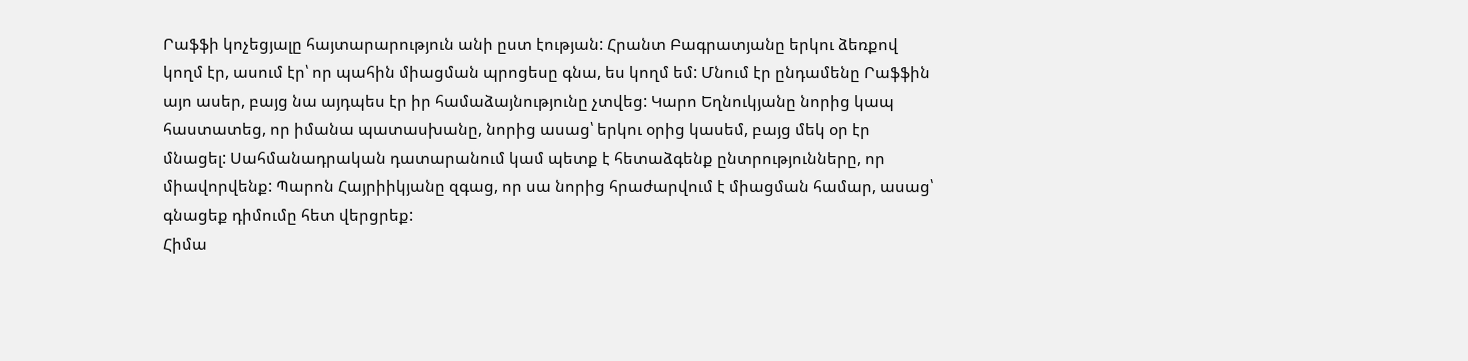Րաֆֆի կոչեցյալը հայտարարություն անի ըստ էության: Հրանտ Բագրատյանը երկու ձեռքով կողմ էր, ասում էր՝ որ պահին միացման պրոցեսը գնա, ես կողմ եմ: Մնում էր ընդամենը Րաֆֆին այո ասեր, բայց նա այդպես էր իր համաձայնությունը չտվեց: Կարո Եղնուկյանը նորից կապ հաստատեց, որ իմանա պատասխանը, նորից ասաց՝ երկու օրից կասեմ, բայց մեկ օր էր մնացել: Սահմանադրական դատարանում կամ պետք է հետաձգենք ընտրությունները, որ միավորվենք: Պարոն Հայրիիկյանը զգաց, որ սա նորից հրաժարվում է միացման համար, ասաց՝ գնացեք դիմումը հետ վերցրեք:
Հիմա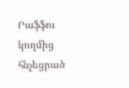Րաֆֆու կողմից հնչեցրած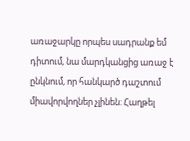առաջարկը որպես սադրանք եմ դիտում, նա մարդկանցից առաջ է ընկնում, որ հանկարծ դաշտում միավորվողներ չլինեն: Հաղթել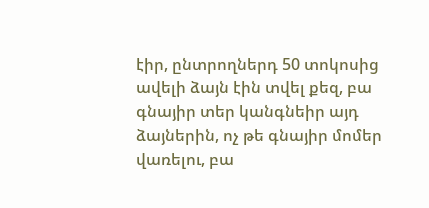էիր, ընտրողներդ 50 տոկոսից ավելի ձայն էին տվել քեզ, բա գնայիր տեր կանգնեիր այդ ձայներին, ոչ թե գնայիր մոմեր վառելու, բա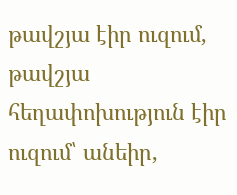թավշյա էիր ուզում, թավշյա հեղափոխություն էիր ուզում՝ անեիր,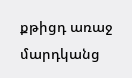քթիցդ առաջ մարդկանց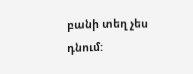բանի տեղ չես դնում: